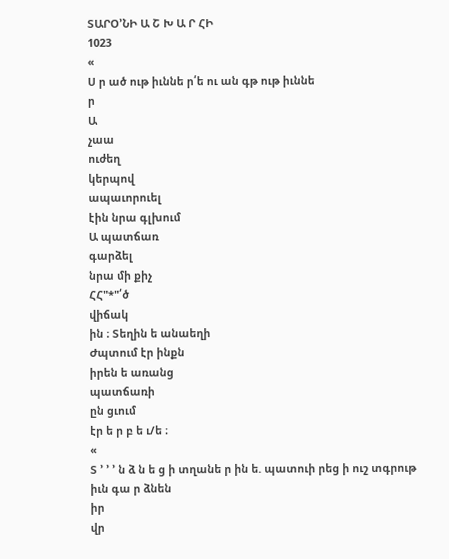ՏԱՐՕ՚ՆԻ Ա Շ Խ Ա Ր ՀԻ
1023
«
Ս ր ած ութ իւննե ր՛ե ու ան գթ ութ իւննե
ր
Ա
չաա
ուժեղ
կերպով
ապաւորուել
էին նրա գլխում
Ա պատճառ
գարձել
նրա մի քիչ
ՀՀ"*"՛ծ
վիճակ
ին ։ Տեղին ե անաեղի
Ժպտում էր ինքն
իրեն ե առանց
պատճառի
ըն ցւում
էր ե ր բ ե ւ/ե ։
«
Տ ՚ ՚ ՚ ն ձ ն ե ց ի տղանե ր ին ե. պատուի րեց ի ուշ տգրութ
իւն գա ր ձնեն
իր
վր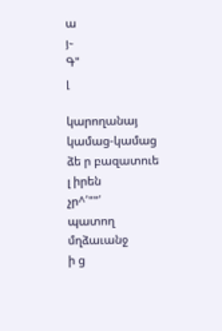ա
յ֊
Գ"
լ

կարողանայ
կամաց-կամաց
ձե ր բազատուե
լ իրեն
չր^՛""՛
պատող
մղձաւանջ
ի ց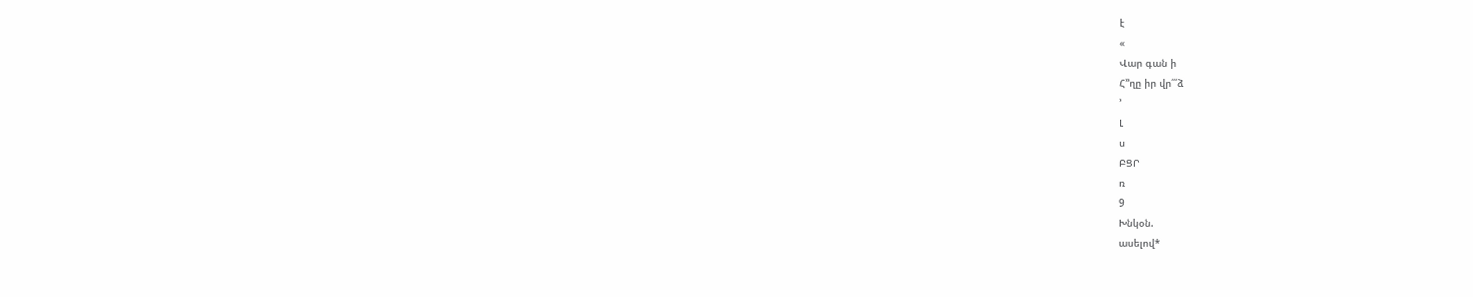է
«
Վար գան ի
Հ՚՚ղը իր վր՛՛՛ձ
՚
Լ
ս
ԲՑՐ
ռ
9
Խնկօն.
ասելով*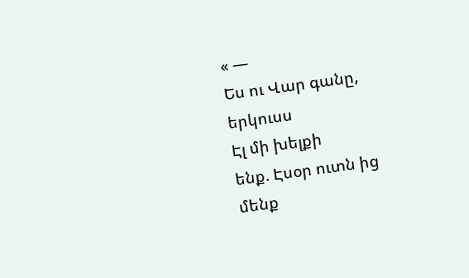« —
Ես ու Վար գանը,
երկուսս
Էլ մի խելքի
ենք. Էսօր ուտն ից
մենք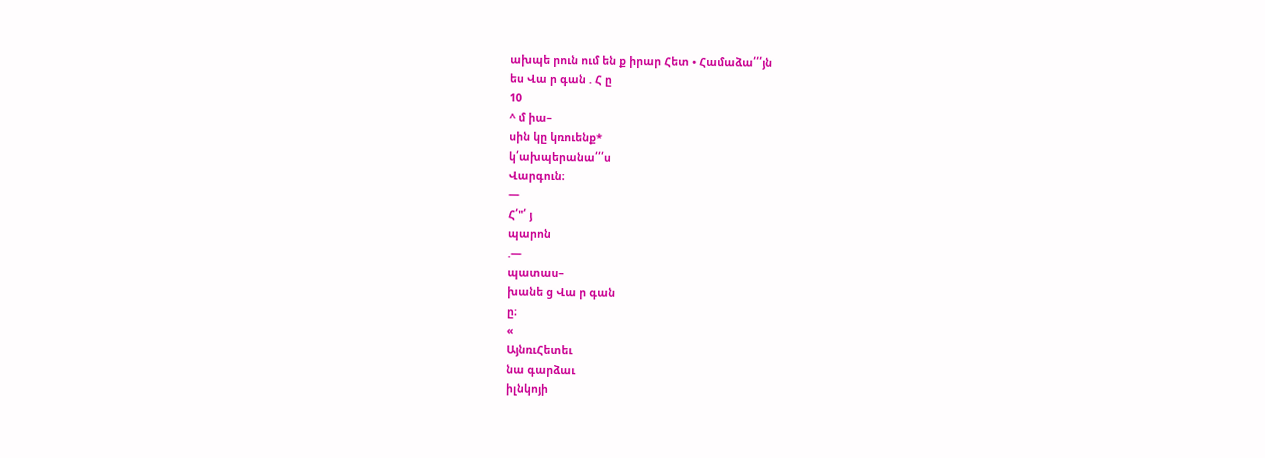ախպե րուն ում են ք իրար Հետ • Համաձա՛՛՛յն
ես Վա ր գան . Հ ը
10
^ մ իա–
սին կը կռուենք*
կ՛ախպերանա՛՛՛ս
Վարգուն։
—
Հ՛"՛ յ
պարոն
.—
պատաս–
խանե ց Վա ր գան
ը։
«
ԱյնռւՀետեւ
նա գարձաւ
իլնկոյի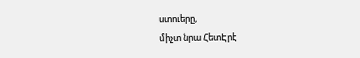ստուերը,
միչտ նրա ՀետԷրէ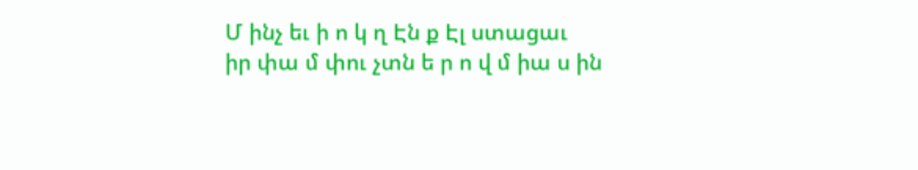Մ ինչ եւ ի ո կ ղ Էն ք Էլ ստացաւ
իր փա մ փու չտն ե ր ո վ մ իա ս ին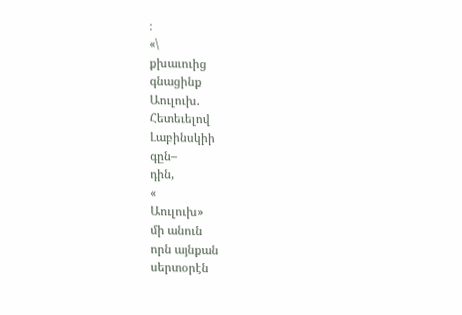։
«\
քխաւուից
գնացինք
Աուլուխ.
Հետեւելով
Լաբինսկիի
գըն–
դին,
«
Աուլուխ»
մի անուն
որն այնքան
սերտօրէն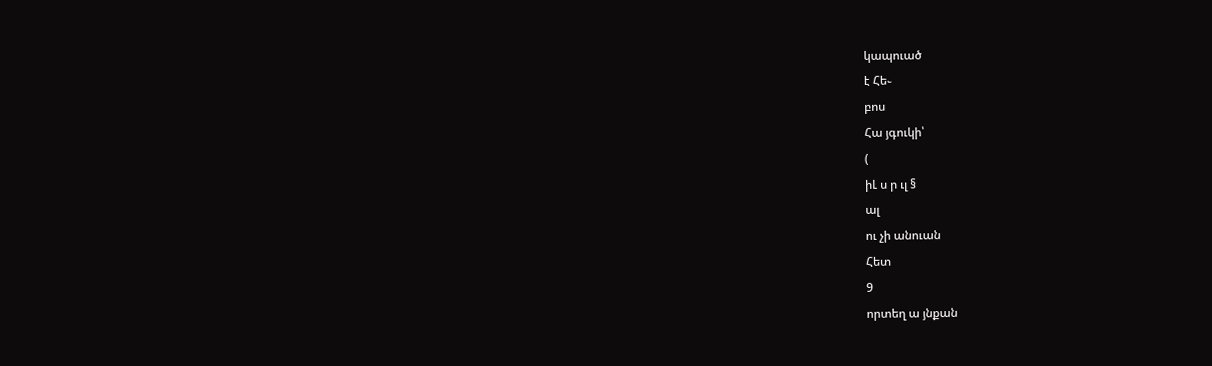կապուած
է Հե֊
բոս
Հա յգուկի՝
(
իԼ ս ր ւլ §
ալ
ու չի անուան
Հետ
9
որտեղ ա յնքան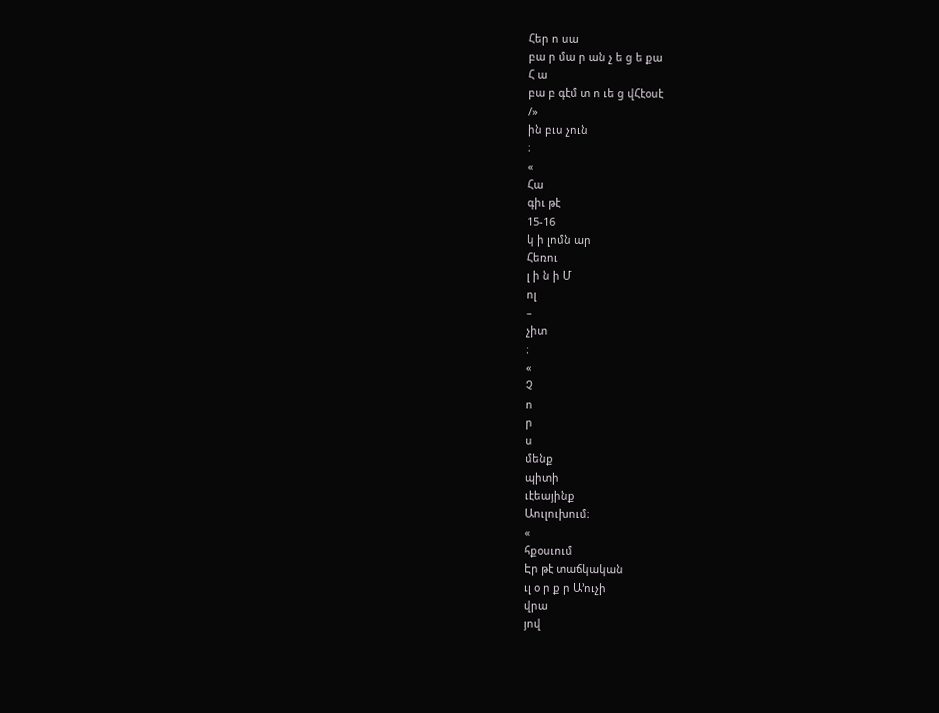Հեր ո սա
բա ր մա ր ան չ ե ց ե քա
Հ ա
բա բ գէմ տ ո ւե ց վՀէօսէ
/»
ին բւս չուն
։
«
Հա
գիւ թէ
15-16
կ ի լոմն ար
Հեռու
լ ի ն ի Մ
ոլ
–
չիտ
։
«
Չ
ո
ր
ս
մենք
պիտի
ւէեայինք
Աուլուխում։
«
հքօսւում
Էր թէ տաճկական
ւլ օ ր ք ր Ա՚ուչի
վրա
յով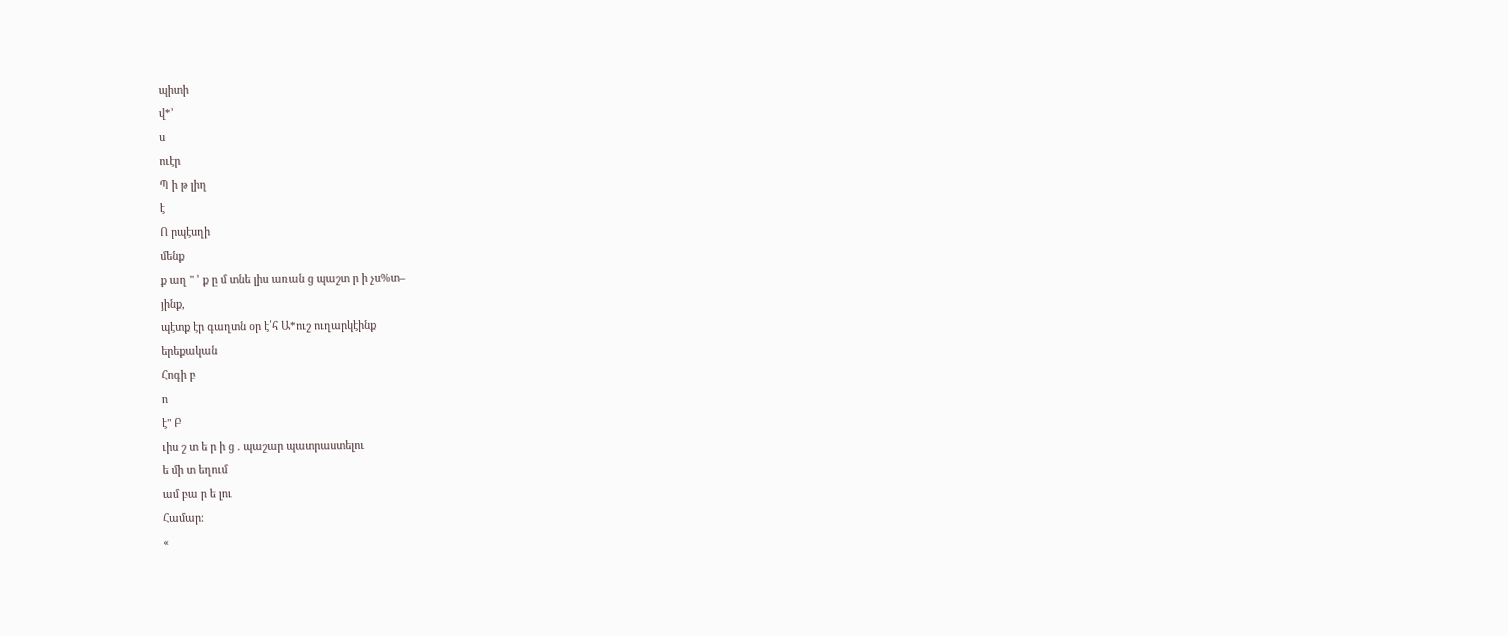պիտի
վ*՚
ս
ուէր
Պ ի թ լիղ
է
Ո րպէսղի
մենք
ք աղ " ՚ ք ը մ տնե լիս առան ց պաշտ ր ի չս%տ–
յինք,
պէտք էր գաղտն օր է՛հ Ա*ուշ ուղարկէինք
երեքական
Հոգի բ
ո
է" Բ
ւիս շ տ ե ր ի ց . պաշար պատրաստելու
ե մի տ եղում
ամ բա ր ե լու
Համար։
«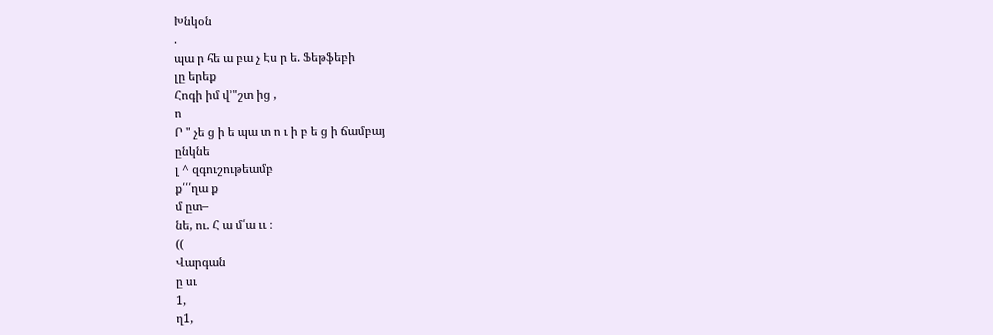Խնկօն
.
պա ր հե ա բա չ Էս ր ե. Ֆեթֆեբի
լը երեք
Հոգի իմ վ՚"շտ ից ,
ո
Ր " չե ց ի ե պա տ ո ւ ի բ ե ց ի ճամբայ
ընկնե
լ ^ զգուշութեամբ
ք՛՛՛ղա ք
մ ըտ–
նե, ու. Հ ա մ՛ա ււ ։
((
Վարգան
ը սւ
1,
ղ1,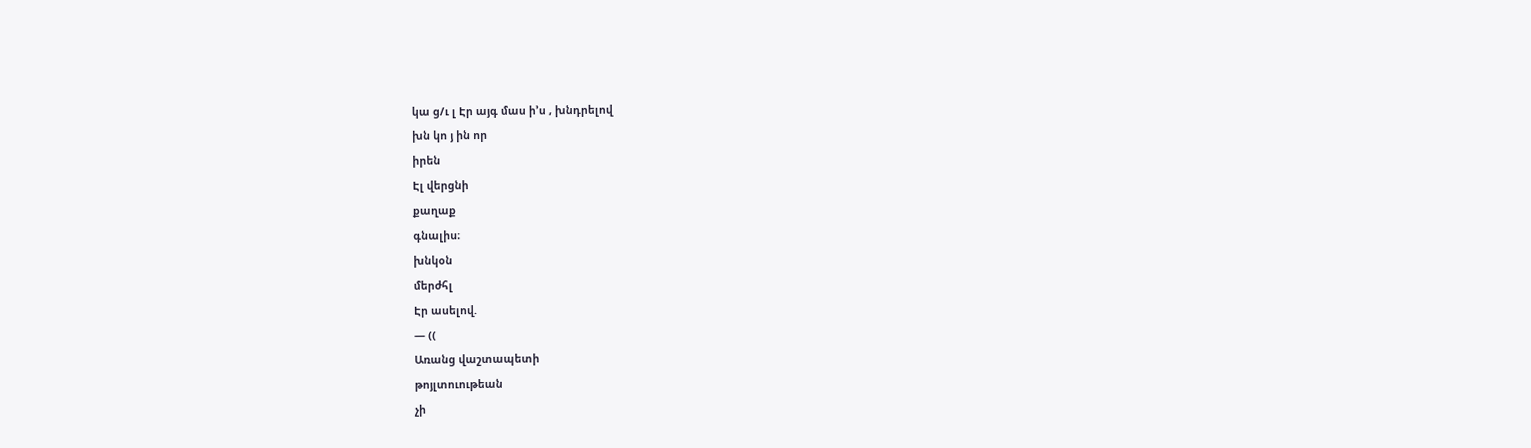կա ց/ւ լ Էր այգ մաս ի՚ս , խնդրելով
խն կո յ ին որ
իրեն
Էլ վերցնի
քաղաք
գնալիս։
խնկօն
մերժհլ
Էր ասելով.
— ((
Առանց վաշտապետի
թոյլտուութեան
չի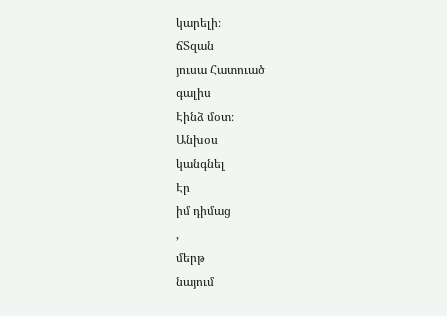կարելի։
ճՏզան
յուսա Հատուած
գալիս
Էինձ մօտ։
Անխօս
կանգնել
Էր
իմ դիմաց
,
մերթ
նայում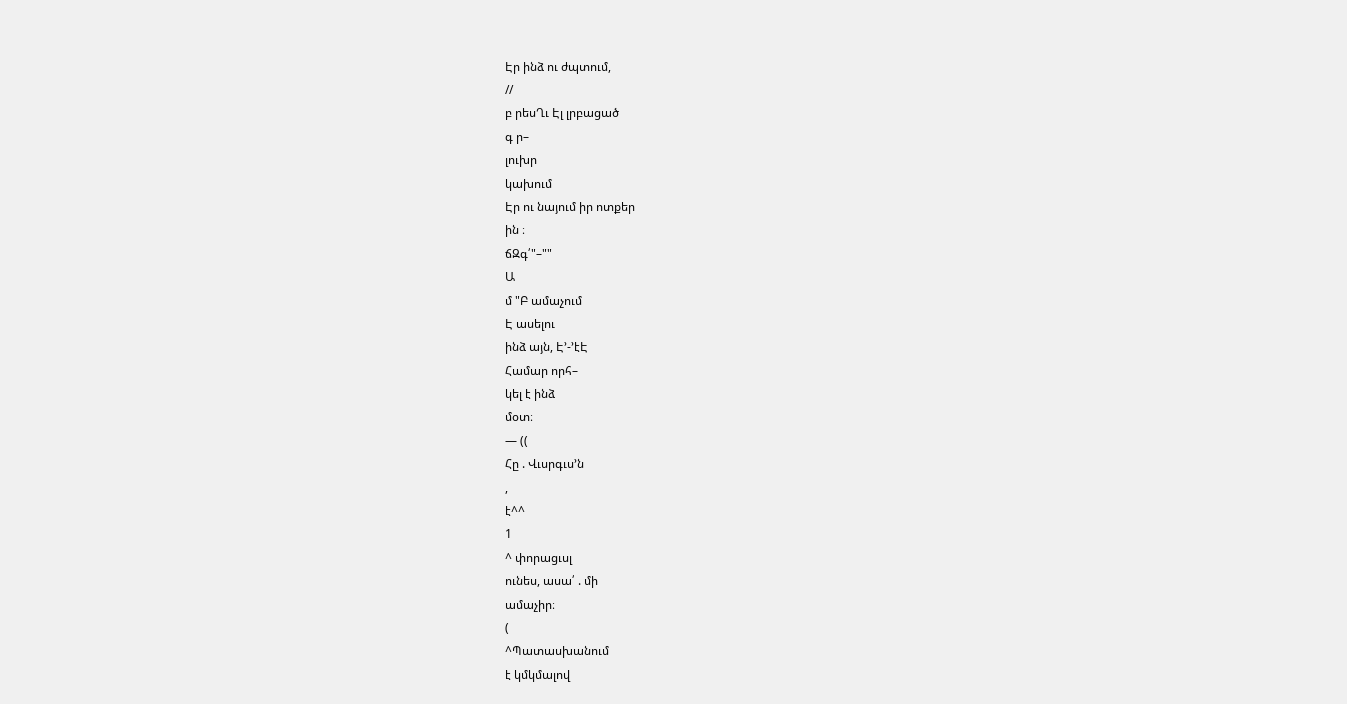Էր ինձ ու ժպտում,
//
բ րեսՂւ Էլ լրբացած
գ ր–
լուխր
կախում
Էր ու նայում իր ոտքեր
ին ։
ճԶգ՛"–""
Ա
մ "Բ ամաչում
Է ասելու
ինձ այն, Է՚-՚էԷ
Համար որհ–
կել է ինձ
մօտ։
— ((
Հը . Վւսրգւս՚ն
,
է^^
1
^ փորացւսլ
ունես, ասա՛ . մի
ամաչիր։
(
^Պատասխանում
է կմկմալով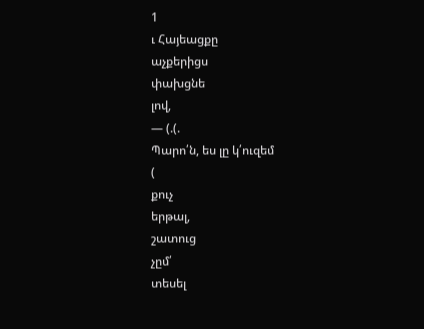1
ւ Հայեացքը
աչքերիցս
փախցնե
լով,
— (.(.
Պարո՛ն, ես լը կ՛ուզեմ
(
քուչ
երթալ,
շատուց
չըմ՛
տեսել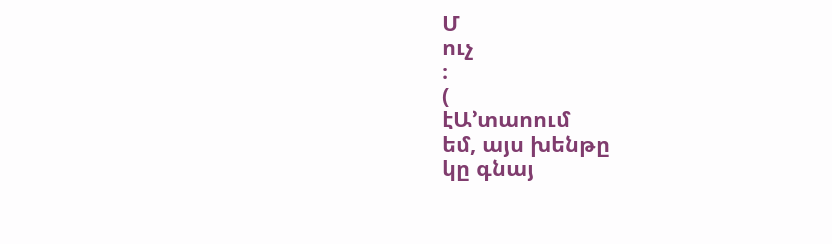Մ
ուչ
։
(
էԱ՚տաոում
եմ, այս խենթը
կը գնայ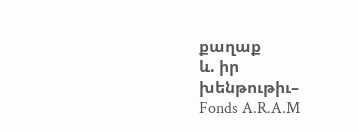քաղաք
և. իր
խենթութիւ–
Fonds A.R.A.M